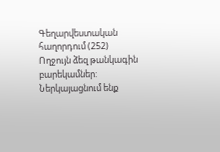Գեղարվեստական հաղորդում (252)
Ողջույն ձեզ թանկագին բարեկամներ: Ներկայացնում ենք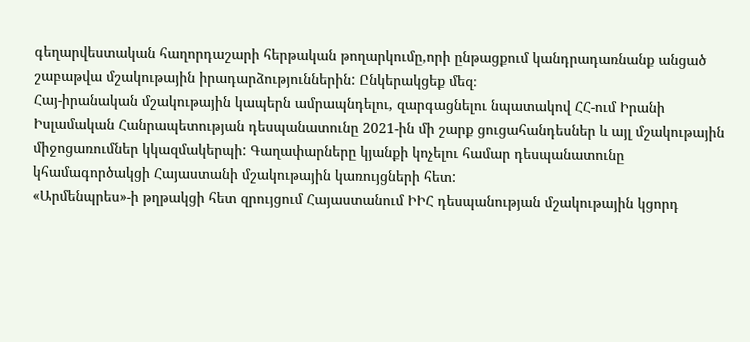գեղարվեստական հաղորդաշարի հերթական թողարկումը,որի ընթացքում կանդրադառնանք անցած շաբաթվա մշակութային իրադարձություններին: Ընկերակցեք մեզ։
Հայ-իրանական մշակութային կապերն ամրապնդելու, զարգացնելու նպատակով ՀՀ-ում Իրանի Իսլամական Հանրապետության դեսպանատունը 2021-ին մի շարք ցուցահանդեսներ և այլ մշակութային միջոցառումներ կկազմակերպի: Գաղափարները կյանքի կոչելու համար դեսպանատունը կհամագործակցի Հայաստանի մշակութային կառույցների հետ:
«Արմենպրես»-ի թղթակցի հետ զրույցում Հայաստանում ԻԻՀ դեսպանության մշակութային կցորդ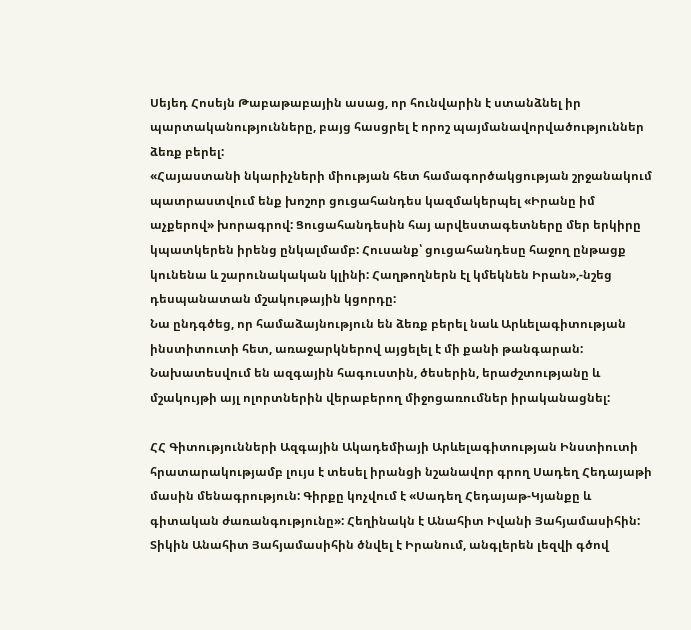Սեյեդ Հոսեյն Թաբաթաբային ասաց, որ հունվարին է ստանձնել իր պարտականությունները, բայց հասցրել է որոշ պայմանավորվածություններ ձեռք բերել:
«Հայաստանի նկարիչների միության հետ համագործակցության շրջանակում պատրաստվում ենք խոշոր ցուցահանդես կազմակերպել «Իրանը իմ աչքերով» խորագրով: Ցուցահանդեսին հայ արվեստագետները մեր երկիրը կպատկերեն իրենց ընկալմամբ: Հուսանք՝ ցուցահանդեսը հաջող ընթացք կունենա և շարունակական կլինի: Հաղթողներն էլ կմեկնեն Իրան»,-նշեց դեսպանատան մշակութային կցորդը:
Նա ընդգծեց, որ համաձայնություն են ձեռք բերել նաև Արևելագիտության ինստիտուտի հետ, առաջարկներով այցելել է մի քանի թանգարան: Նախատեսվում են ազգային հագուստին, ծեսերին, երաժշտությանը և մշակույթի այլ ոլորտներին վերաբերող միջոցառումներ իրականացնել:

ՀՀ Գիտությունների Ազգային Ակադեմիայի Արևելագիտության Ինստիուտի հրատարակությամբ լույս է տեսել իրանցի նշանավոր գրող Սադեղ Հեդայաթի մասին մենագրություն: Գիրքը կոչվում է «Սադեղ Հեդայաթ-Կյանքը և գիտական ժառանգությունը»: Հեղինակն է Անահիտ Իվանի Յահյամասիհին: Տիկին Անահիտ Յահյամասիհին ծնվել է Իրանում, անգլերեն լեզվի գծով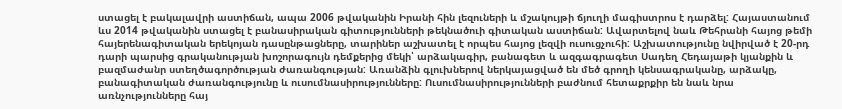ստացել է բակալավրի աստիճան, ապա 2006 թվականին Իրանի հին լեզուների և մշակույթի ճյուղի մագիստրոս է դարձել: Հայաստանում ևս 2014 թվականին ստացել է բանասիրական գիտությունների թեկնածուի գիտական աստիճան: Ավարտելով նաև Թեհրանի հայոց թեմի հայերենագիտական երեկոյան դասընթացները, տարիներ աշխատել է որպես հայոց լեզվի ուսուցչուհի: Աշխատությունը նվիրված է 20-րդ դարի պարսից գրականության խոշորագույն դեմքերից մեկի՝ արձակագիր, բանագետ և ազգագրագետ Սադեղ Հեդայաթի կյանքին և բազմաժանր ստեղծագործության ժառանգության: Առանձին գլուխներով ներկայացված են մեծ գրողի կենսագրականը, արձակը, բանագիտական ժառանգությունը և ուսումնասիրությունները: Ուսումնասիրությունների բաժնում հետաքրքիր են նաև նրա առնչությունները հայ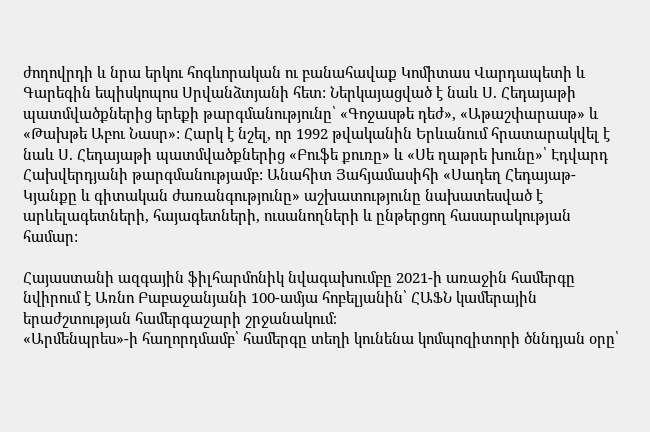ժողովրդի և նրա երկու հոգևորական ու բանահավաք Կոմիտաս Վարդապետի և Գարեգին եպիսկոպոս Սրվանձտյանի հետ: Ներկայացված է նաև Ս. Հեդայաթի պատմվածքներից երեքի թարգմանությունը՝ «Գոջասթե դեժ», «Աթաշփարասթ» և «Թախթե Աբու Նասր»: Հարկ է նշել, որ 1992 թվականին Երևանում հրատարակվել է նաև Ս. Հեդայաթի պատմվածքներից «Բուֆե քուռը» և «Սե ղաթրե խունը»՝ Էդվարդ Հախվերդյանի թարգմանությամբ: Անահիտ Յահյամասիհի «Սադեղ Հեդայաթ-Կյանքը և գիտական ժառանգությունը» աշխատությունը նախատեսված է արևելագետների, հայագետների, ուսանողների և ընթերցող հասարակության համար:

Հայաստանի ազգային ֆիլհարմոնիկ նվագախումբը 2021-ի առաջին համերգը նվիրում է Առնո Բաբաջանյանի 100-ամյա հոբելյանին՝ ՀԱՖՆ կամերային երաժշտության համերգաշարի շրջանակում։
«Արմենպրես»-ի հաղորդմամբ՝ համերգը տեղի կունենա կոմպոզիտորի ծննդյան օրը՝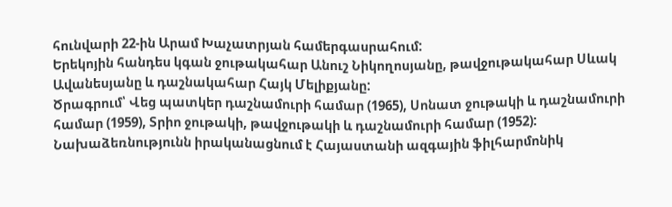հունվարի 22-ին Արամ Խաչատրյան համերգասրահում:
Երեկոյին հանդես կգան ջութակահար Անուշ Նիկողոսյանը, թավջութակահար Սևակ Ավանեսյանը և դաշնակահար Հայկ Մելիքյանը:
Ծրագրում՝ Վեց պատկեր դաշնամուրի համար (1965), Սոնատ ջութակի և դաշնամուրի համար (1959), Տրիո ջութակի, թավջութակի և դաշնամուրի համար (1952):
Նախաձեռնությունն իրականացնում է Հայաստանի ազգային ֆիլհարմոնիկ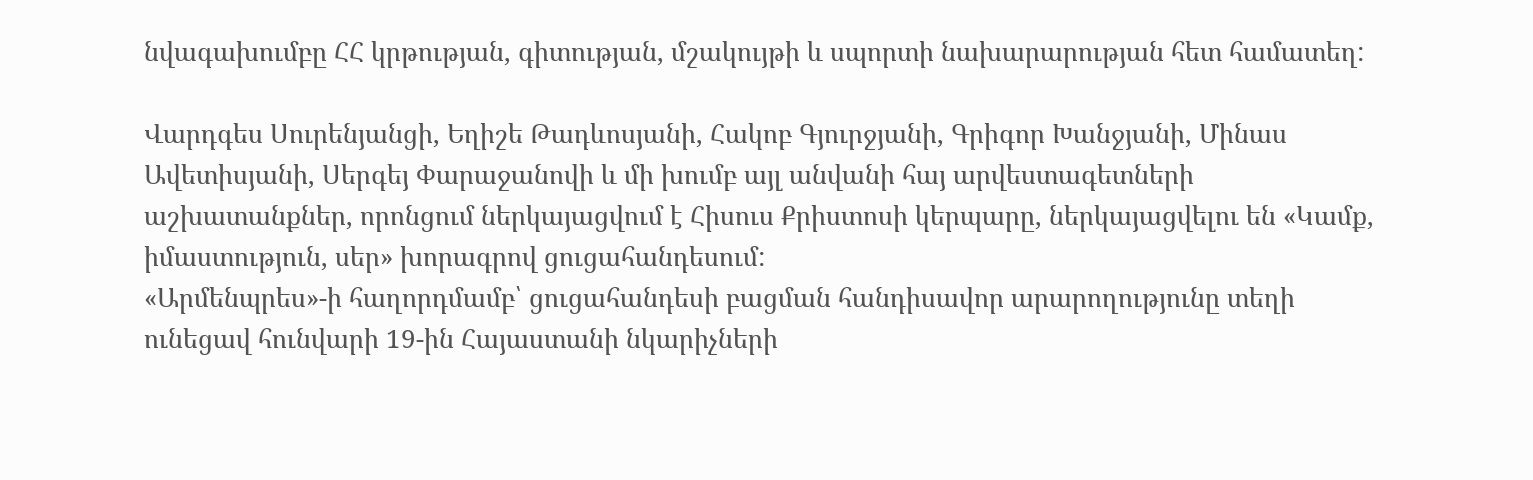նվագախումբը ՀՀ կրթության, գիտության, մշակույթի և սպորտի նախարարության հետ համատեղ:

Վարդգես Սուրենյանցի, Եղիշե Թադևոսյանի, Հակոբ Գյուրջյանի, Գրիգոր Խանջյանի, Մինաս Ավետիսյանի, Սերգեյ Փարաջանովի և մի խումբ այլ անվանի հայ արվեստագետների աշխատանքներ, որոնցում ներկայացվում է Հիսուս Քրիստոսի կերպարը, ներկայացվելու են «Կամք, իմաստություն, սեր» խորագրով ցուցահանդեսում:
«Արմենպրես»-ի հաղորդմամբ՝ ցուցահանդեսի բացման հանդիսավոր արարողությունը տեղի ունեցավ հունվարի 19-ին Հայաստանի նկարիչների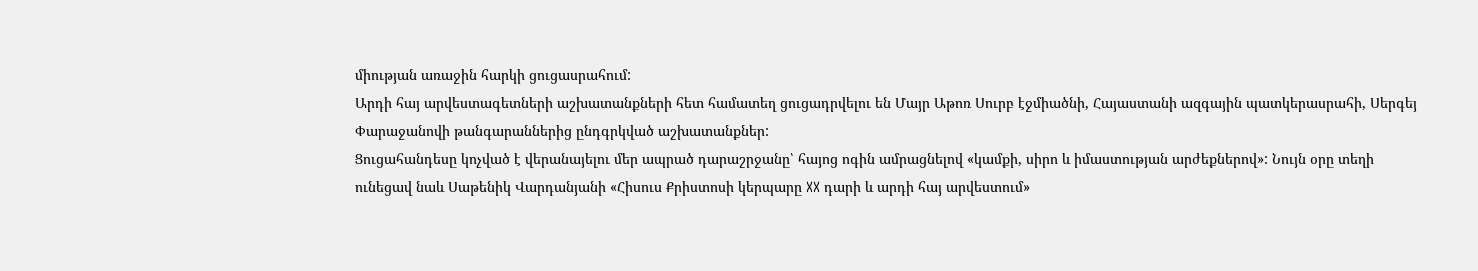միության առաջին հարկի ցուցասրահում:
Արդի հայ արվեստագետների աշխատանքների հետ համատեղ ցուցադրվելու են Մայր Աթոռ Սուրբ էջմիածնի, Հայաստանի ազգային պատկերասրահի, Սերգեյ Փարաջանովի թանգարաններից ընդգրկված աշխատանքներ:
Ցուցահանդեսը կոչված է վերանայելու մեր ապրած դարաշրջանը՝ հայոց ոգին ամրացնելով «կամքի, սիրո և իմաստության արժեքներով»: Նույն օրը տեղի ունեցավ նաև Սաթենիկ Վարդանյանի «Հիսուս Քրիստոսի կերպարը XX դարի և արդի հայ արվեստում»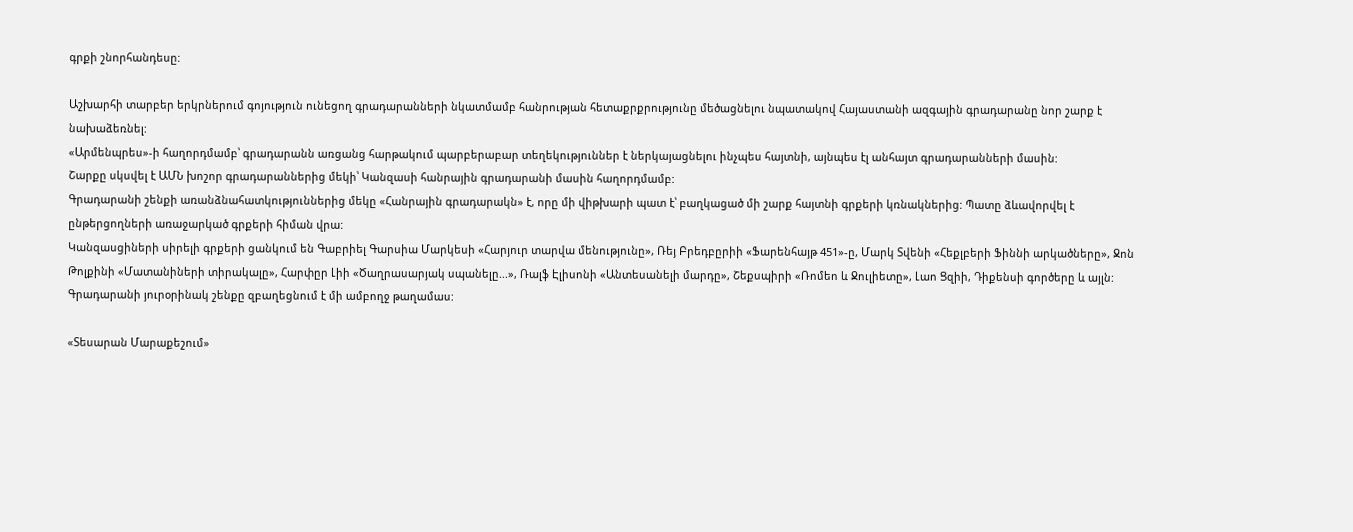գրքի շնորհանդեսը:

Աշխարհի տարբեր երկրներում գոյություն ունեցող գրադարանների նկատմամբ հանրության հետաքրքրությունը մեծացնելու նպատակով Հայաստանի ազգային գրադարանը նոր շարք է նախաձեռնել:
«Արմենպրես»-ի հաղորդմամբ՝ գրադարանն առցանց հարթակում պարբերաբար տեղեկություններ է ներկայացնելու ինչպես հայտնի, այնպես էլ անհայտ գրադարանների մասին:
Շարքը սկսվել է ԱՄՆ խոշոր գրադարաններից մեկի՝ Կանզասի հանրային գրադարանի մասին հաղորդմամբ:
Գրադարանի շենքի առանձնահատկություններից մեկը «Հանրային գրադարակն» է, որը մի վիթխարի պատ է՝ բաղկացած մի շարք հայտնի գրքերի կռնակներից: Պատը ձևավորվել է ընթերցողների առաջարկած գրքերի հիման վրա:
Կանզասցիների սիրելի գրքերի ցանկում են Գաբրիել Գարսիա Մարկեսի «Հարյուր տարվա մենությունը», Ռեյ Բրեդբըրիի «Ֆարենհայթ 451»-ը, Մարկ Տվենի «Հեքլբերի Ֆիննի արկածները», Ջոն Թոլքինի «Մատանիների տիրակալը», Հարփըր Լիի «Ծաղրասարյակ սպանելը...», Ռալֆ Էլիսոնի «Անտեսանելի մարդը», Շեքսպիրի «Ռոմեո և Ջուլիետը», Լաո Ցզիի, Դիքենսի գործերը և այլն: Գրադարանի յուրօրինակ շենքը զբաղեցնում է մի ամբողջ թաղամաս:

«Տեսարան Մարաքեշում»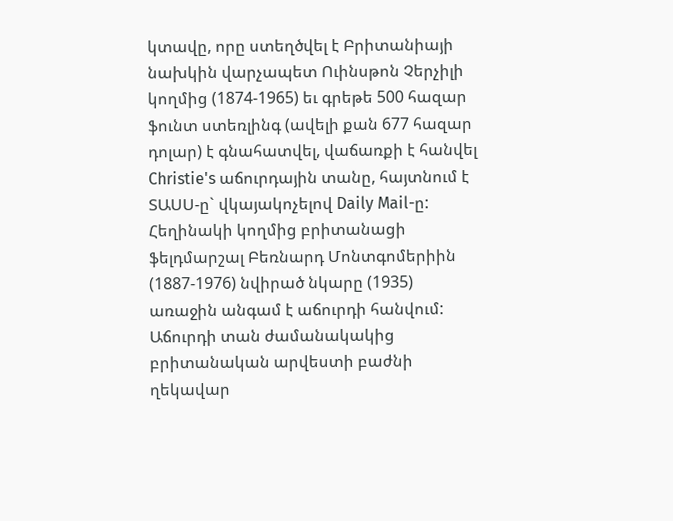կտավը, որը ստեղծվել է Բրիտանիայի նախկին վարչապետ Ուինսթոն Չերչիլի կողմից (1874-1965) եւ գրեթե 500 հազար ֆունտ ստեռլինգ (ավելի քան 677 հազար դոլար) է գնահատվել, վաճառքի է հանվել Christie's աճուրդային տանը, հայտնում է ՏԱՍՍ-ը` վկայակոչելով Daily Mail-ը:
Հեղինակի կողմից բրիտանացի ֆելդմարշալ Բեռնարդ Մոնտգոմերիին (1887-1976) նվիրած նկարը (1935) առաջին անգամ է աճուրդի հանվում: Աճուրդի տան ժամանակակից բրիտանական արվեստի բաժնի ղեկավար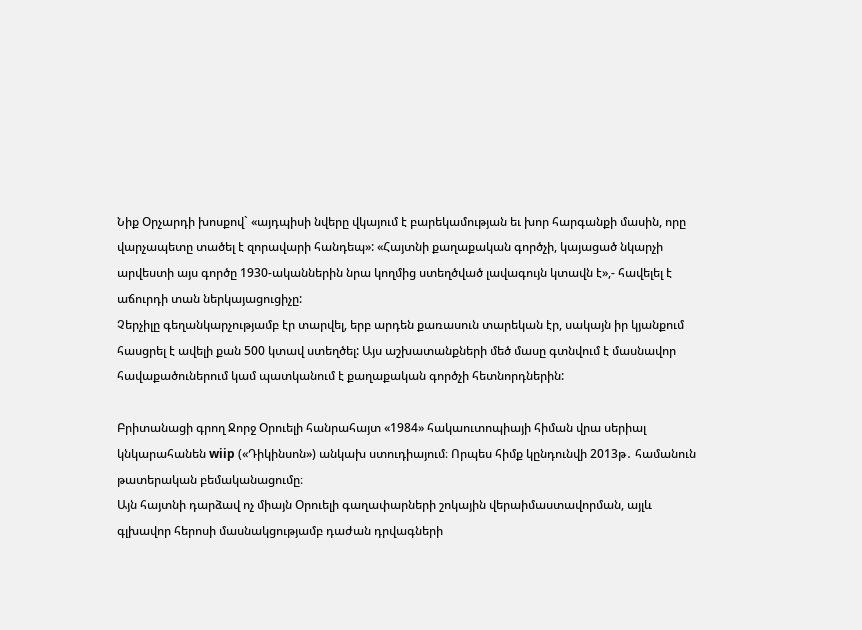Նիք Օրչարդի խոսքով` «այդպիսի նվերը վկայում է բարեկամության եւ խոր հարգանքի մասին, որը վարչապետը տածել է զորավարի հանդեպ»: «Հայտնի քաղաքական գործչի, կայացած նկարչի արվեստի այս գործը 1930-ականներին նրա կողմից ստեղծված լավագույն կտավն է»,- հավելել է աճուրդի տան ներկայացուցիչը:
Չերչիլը գեղանկարչությամբ էր տարվել, երբ արդեն քառասուն տարեկան էր, սակայն իր կյանքում հասցրել է ավելի քան 500 կտավ ստեղծել: Այս աշխատանքների մեծ մասը գտնվում է մասնավոր հավաքածուներում կամ պատկանում է քաղաքական գործչի հետնորդներին:

Բրիտանացի գրող Ջորջ Օրուելի հանրահայտ «1984» հակաուտոպիայի հիման վրա սերիալ կնկարահանեն wiip («Դիկինսոն») անկախ ստուդիայում։ Որպես հիմք կընդունվի 2013թ․ համանուն թատերական բեմականացումը։
Այն հայտնի դարձավ ոչ միայն Օրուելի գաղափարների շոկային վերաիմաստավորման, այլև գլխավոր հերոսի մասնակցությամբ դաժան դրվագների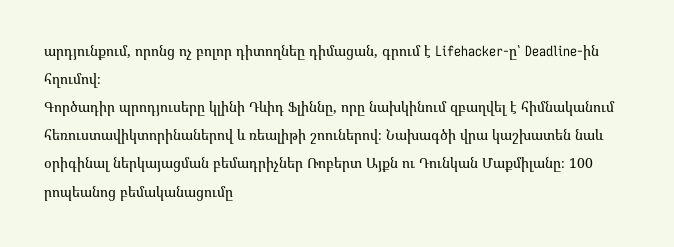արդյունքում, որոնց ոչ բոլոր դիտողնեը դիմացան, գրում է Lifehacker-ը՝ Deadline-ին հղումով։
Գործադիր պրոդյուսերը կլինի Դևիդ Ֆլիննը, որը նախկինում զբաղվել է հիմնականում հեռուստավիկտորինաներով և ռեալիթի շոուներով։ Նախագծի վրա կաշխատեն նաև օրիգինալ ներկայացման բեմադրիչներ Ռոբերտ Այքն ու Դունկան Մաքմիլանը։ 100 րոպեանոց բեմականացումը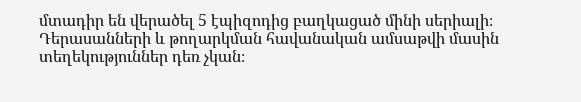մտադիր են վերածել 5 էպիզոդից բաղկացած մինի սերիալի։ Դերասանների և թողարկման հավանական ամսաթվի մասին տեղեկություններ դեռ չկան։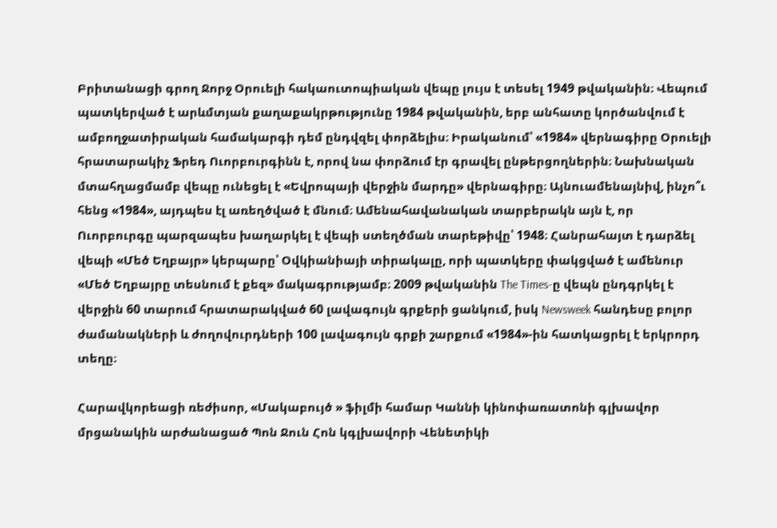Բրիտանացի գրող Ջորջ Օրուելի հակաուտոպիական վեպը լույս է տեսել 1949 թվականին։ Վեպում պատկերված է արևմտյան քաղաքակրթությունը 1984 թվականին, երբ անհատը կործանվում է ամբողջատիրական համակարգի դեմ ընդվզել փորձելիս։ Իրականում՝ «1984» վերնագիրը Օրուելի հրատարակիչ Ֆրեդ Ուորբուրգինն է, որով նա փորձում էր գրավել ընթերցողներին։ Նախնական մտահղացմամբ վեպը ունեցել է «Եվրոպայի վերջին մարդը» վերնագիրը։ Այնուամենայնիվ, ինչո՞ւ հենց «1984», այդպես էլ առեղծված է մնում։ Ամենահավանական տարբերակն այն է, որ Ուորբուրգը պարզապես խաղարկել է վեպի ստեղծման տարեթիվը՝ 1948։ Հանրահայտ է դարձել վեպի «Մեծ Եղբայր» կերպարը՝ Օվկիանիայի տիրակալը, որի պատկերը փակցված է ամենուր «Մեծ Եղբայրը տեսնում է քեզ» մակագրությամբ։ 2009 թվականին The Times-ը վեպն ընդգրկել է վերջին 60 տարում հրատարակված 60 լավագույն գրքերի ցանկում, իսկ Newsweek հանդեսը բոլոր ժամանակների և ժողովուրդների 100 լավագույն գրքի շարքում «1984»-ին հատկացրել է երկրորդ տեղը։

Հարավկորեացի ռեժիսոր, «Մակաբույծ » ֆիլմի համար Կաննի կինոփառատոնի գլխավոր մրցանակին արժանացած Պոն Ջուն Հոն կգլխավորի Վենետիկի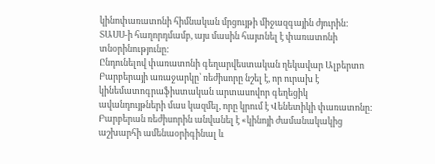կինոփառատոնի հիմնական մրցույթի միջազգային ժյուրին: ՏԱՍՍ-ի հաղորդմամբ, այս մասին հայտնել է փառատոնի տնօրինությունը:
Ընդունելով փառատոնի գեղարվեստական ղեկավար Ալբերտո Բարբերայի առաջարկը՝ ռեժիսորը նշել է, որ ուրախ է կինեմատոգրաֆիստական արտասովոր գեղեցիկ ավանդույթների մաս կազմել, որը կրում է Վենետիկի փառատոնը:
Բարբերան ռեժիսորին անվանել է «կինոյի ժամանակակից աշխարհի ամենաօրիգինալ և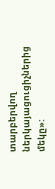տարբերվող ներկայացուցիչներից մեկը»: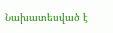Նախատեսված է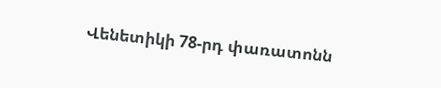Վենետիկի 78-րդ փառատոնն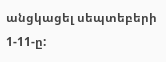անցկացել սեպտեբերի 1-11-ը: